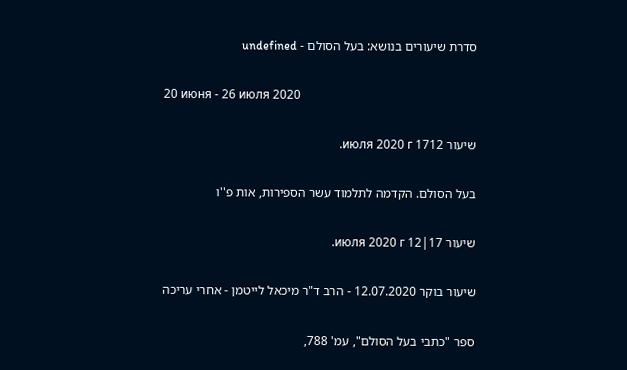סדרת שיעורים בנושא: בעל הסולם - undefined

20 июня - 26 июля 2020

שיעור 1712 июля 2020 г.

בעל הסולם. הקדמה לתלמוד עשר הספירות, אות פ''ו

שיעור 17|12 июля 2020 г.

שיעור בוקר 12.07.2020 - הרב ד"ר מיכאל לייטמן - אחרי עריכה

ספר "כתבי בעל הסולם", עמ' 788,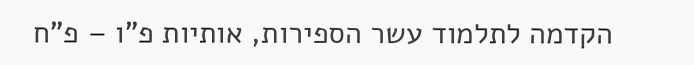הקדמה לתלמוד עשר הספירות, אותיות פ"ו – פ"ח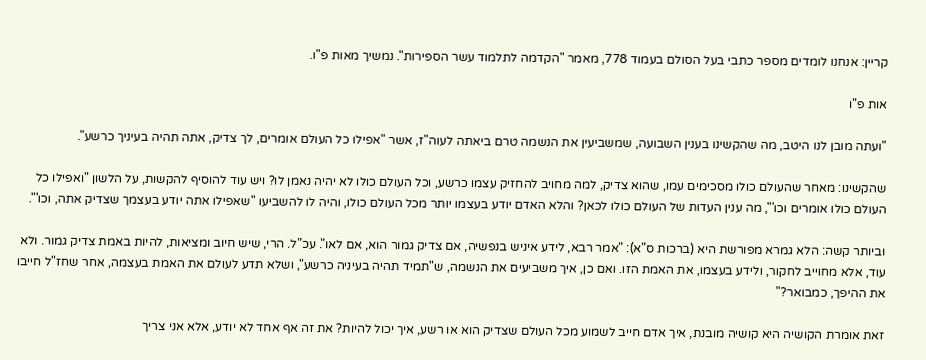קריין: אנחנו לומדים מספר כתבי בעל הסולם בעמוד 778, מאמר "הקדמה לתלמוד עשר הספירות". נמשיך מאות פ"ו.

אות פ"ו

"ועתה מובן לנו היטב, מה שהקשינו בענין השבועה, שמשביעין את הנשמה טרם ביאתה לעוה"ז, אשר "אפילו כל העולם אומרים, לך צדיק, אתה תהיה בעיניך כרשע".

שהקשינו: מאחר שהעולם כולו מסכימים עמו, שהוא צדיק, למה מחויב להחזיק עצמו כרשע, וכל העולם כולו לא יהיה נאמן לו? ויש עוד להוסיף להקשות, על הלשון "ואפילו כל העולם כולו אומרים וכו'", מה ענין העדות של העולם כולו לכאן? והלא האדם יודע בעצמו יותר מכל העולם כולו, והיה לו להשביעו "שאפילו אתה יודע בעצמך שצדיק אתה, וכו'".

וביותר קשה: הלא גמרא מפורשת היא (ברכות ס"א): "אמר רבא, לידע איניש בנפשיה, אם צדיק גמור הוא, אם לאו". עכ"ל. הרי, שיש חיוב ומציאות, להיות באמת צדיק גמור. ולא עוד, אלא מחוייב לחקור, ולידע בעצמו, את האמת הזו. ואם כן, איך משביעים את הנשמה, ש"תמיד תהיה בעיניה כרשע", ושלא תדע לעולם את האמת בעצמה, אחר שחז"ל חייבו את ההיפך, כמבואר?"

זאת אומרת הקושיה היא קושיה מובנת, איך אדם חייב לשמוע מכל העולם שצדיק הוא או רשע, איך יכול להיות? את זה אף אחד לא יודע, אלא אני צריך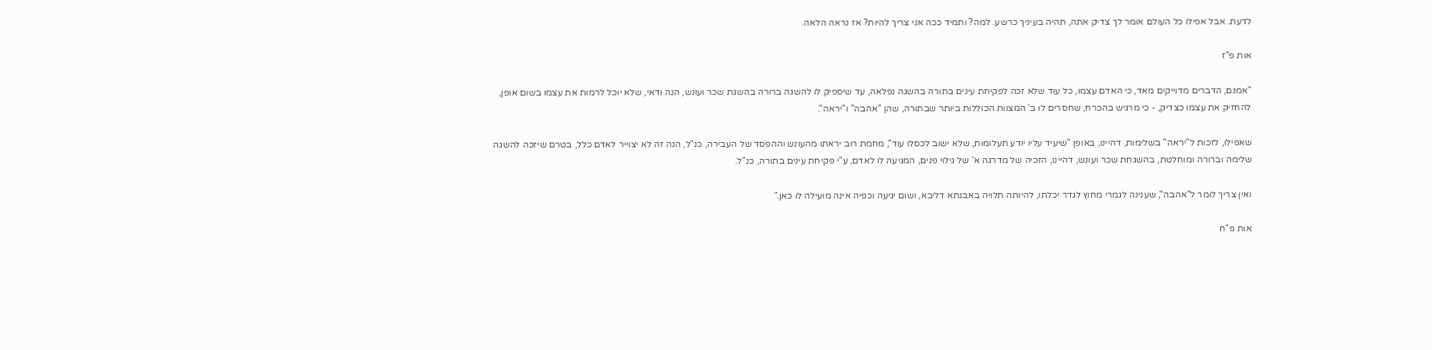לדעת. אבל אפילו כל העולם אומר לך צדיק אתה, תהיה בעיניך כרשע. למה? ותמיד ככה אני צריך להיות? אז נראה הלאה.

אות פ"ז

"אמנם, הדברים מדוייקים מאד, כי האדם עצמו, כל עוד שלא זכה לפקיחת עינים בתורה בהשגה נפלאה, עד שיספיק לו להשגה ברורה בהשגת שכר ועונש, הנה ודאי, שלא יוכל לרמות את עצמו בשום אופן, להחזיק את עצמו כצדיק, - כי מרגיש בהכרח, שחסרים לו ב' המצוות הכוללות ביותר שבתורה, שהן "אהבה" ו"יראה".

שאפילו, לזכות ל"יראה" בשלימות, דהיינו, באופן "שיעיד עליו יודע תעלומות, שלא ישוב לכסלו עוד", מחמת רוב יראתו מהעונש וההפסד של העבירה, כנ"ל, הנה זה לא יצוייר לאדם כלל, בטרם שיזכה להשגה שלימה וברורה ומוחלטת, בהשגחת שכר ועונש, דהיינו, הזכיה של מדרגה א' של גילוי פנים, המגיעה לו לאדם, ע"י פקיחת עינים בתורה, כנ"ל.

ואין צריך לומר ל"אהבה", שענינה לגמרי מחוץ לגדר יכלתו, להיותה תלויה באבנתא דליבא, ושום יגיעה וכפיה אינה מועילה לו כאן."

אות פ"ח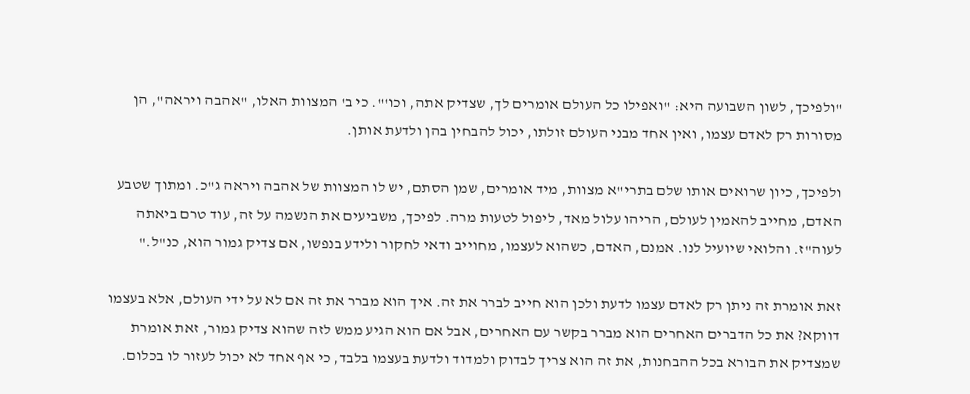"ולפיכך, לשון השבועה היא: "ואפילו כל העולם אומרים לך, שצדיק אתה, וכו'". כי ב' המצוות האלו, "אהבה ויראה", הן מסורות רק לאדם עצמו, ואין אחד מבני העולם זולתו, יכול להבחין בהן ולדעת אותן.

ולפיכך, כיון שרואים אותו שלם בתרי"א מצוות, מיד אומרים, שמן הסתם, יש לו המצוות של אהבה ויראה ג"כ. ומתוך שטבע האדם, מחייב להאמין לעולם, הריהו עלול מאד, ליפול לטעות מרה. לפיכך, משביעים את הנשמה על זה, עוד טרם ביאתה לעוה"ז. והלואי שיועיל לנו. אמנם, האדם, כשהוא לעצמו, מחוייב ודאי לחקור ולידע בנפשו, אם צדיק גמור הוא, כנ"ל."

זאת אומרת זה ניתן רק לאדם עצמו לדעת ולכן הוא חייב לברר את זה. איך הוא מברר את זה אם לא על ידי העולם, אלא בעצמו דווקא? את כל הדברים האחרים הוא מברר בקשר עם האחרים, אבל אם הוא הגיע ממש לזה שהוא צדיק גמור, זאת אומרת שמצדיק את הבורא בכל ההבחנות, את זה הוא צריך לבדוק ולמדוד ולדעת בעצמו בלבד, כי אף אחד לא יכול לעזור לו בכלום.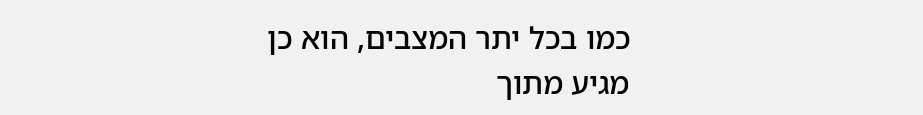כמו בכל יתר המצבים, הוא כן מגיע מתוך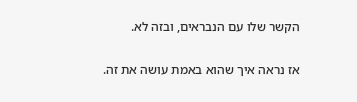הקשר שלו עם הנבראים, ובזה לא.

אז נראה איך שהוא באמת עושה את זה.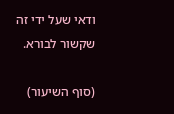ודאי שעל ידי זה שקשור לבורא.

(סוף השיעור)